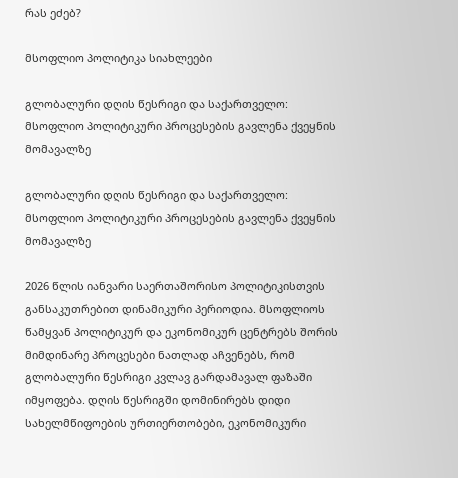რას ეძებ?

მსოფლიო პოლიტიკა სიახლეები

გლობალური დღის წესრიგი და საქართველო: მსოფლიო პოლიტიკური პროცესების გავლენა ქვეყნის მომავალზე

გლობალური დღის წესრიგი და საქართველო: მსოფლიო პოლიტიკური პროცესების გავლენა ქვეყნის მომავალზე

2026 წლის იანვარი საერთაშორისო პოლიტიკისთვის განსაკუთრებით დინამიკური პერიოდია. მსოფლიოს წამყვან პოლიტიკურ და ეკონომიკურ ცენტრებს შორის მიმდინარე პროცესები ნათლად აჩვენებს, რომ გლობალური წესრიგი კვლავ გარდამავალ ფაზაში იმყოფება. დღის წესრიგში დომინირებს დიდი სახელმწიფოების ურთიერთობები, ეკონომიკური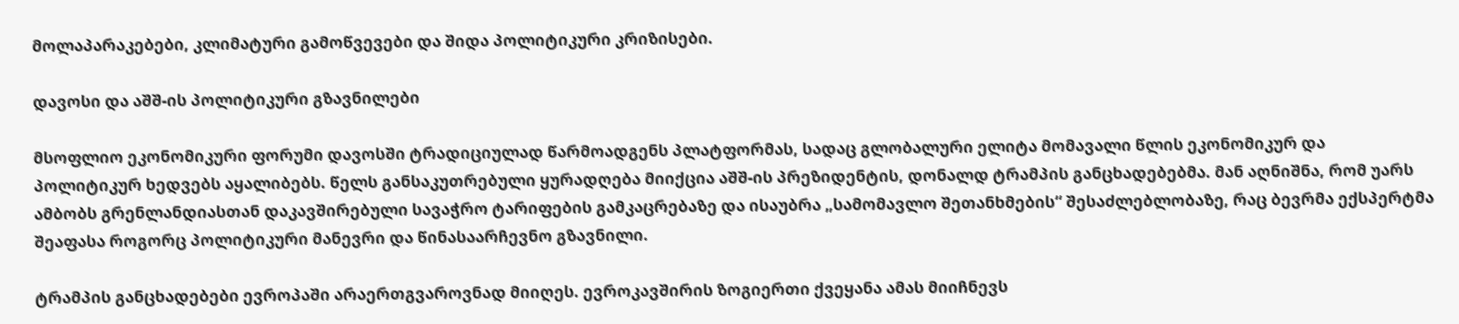მოლაპარაკებები, კლიმატური გამოწვევები და შიდა პოლიტიკური კრიზისები.

დავოსი და აშშ-ის პოლიტიკური გზავნილები

მსოფლიო ეკონომიკური ფორუმი დავოსში ტრადიციულად წარმოადგენს პლატფორმას, სადაც გლობალური ელიტა მომავალი წლის ეკონომიკურ და პოლიტიკურ ხედვებს აყალიბებს. წელს განსაკუთრებული ყურადღება მიიქცია აშშ-ის პრეზიდენტის, დონალდ ტრამპის განცხადებებმა. მან აღნიშნა, რომ უარს ამბობს გრენლანდიასთან დაკავშირებული სავაჭრო ტარიფების გამკაცრებაზე და ისაუბრა „სამომავლო შეთანხმების“ შესაძლებლობაზე, რაც ბევრმა ექსპერტმა შეაფასა როგორც პოლიტიკური მანევრი და წინასაარჩევნო გზავნილი.

ტრამპის განცხადებები ევროპაში არაერთგვაროვნად მიიღეს. ევროკავშირის ზოგიერთი ქვეყანა ამას მიიჩნევს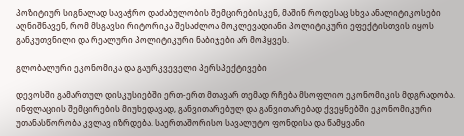პოზიტიურ სიგნალად სავაჭრო დაძაბულობის შემცირებისკენ, მაშინ როდესაც სხვა ანალიტიკოსები აღნიშნავენ, რომ მსგავსი რიტორიკა შესაძლოა მოკლევადიანი პოლიტიკური ეფექტისთვის იყოს განკუთვნილი და რეალური პოლიტიკური ნაბიჯები არ მოჰყვეს.

გლობალური ეკონომიკა და გაურკვეველი პერსპექტივები

დევოსში გამართულ დისკუსიებში ერთ-ერთ მთავარ თემად რჩება მსოფლიო ეკონომიკის მდგრადობა. ინფლაციის შემცირების მიუხედავად, განვითარებულ და განვითარებად ქვეყნებში ეკონომიკური უთანასწორობა კვლავ იზრდება. საერთაშორისო სავალუტო ფონდისა და წამყვანი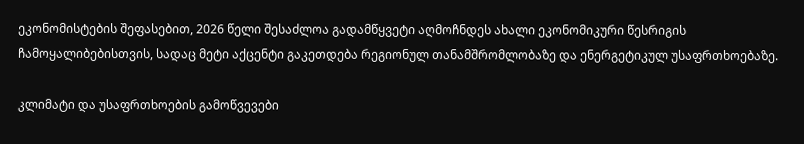ეკონომისტების შეფასებით, 2026 წელი შესაძლოა გადამწყვეტი აღმოჩნდეს ახალი ეკონომიკური წესრიგის ჩამოყალიბებისთვის, სადაც მეტი აქცენტი გაკეთდება რეგიონულ თანამშრომლობაზე და ენერგეტიკულ უსაფრთხოებაზე.

კლიმატი და უსაფრთხოების გამოწვევები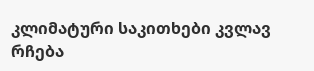კლიმატური საკითხები კვლავ რჩება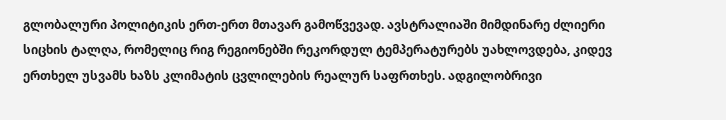გლობალური პოლიტიკის ერთ-ერთ მთავარ გამოწვევად. ავსტრალიაში მიმდინარე ძლიერი სიცხის ტალღა, რომელიც რიგ რეგიონებში რეკორდულ ტემპერატურებს უახლოვდება, კიდევ ერთხელ უსვამს ხაზს კლიმატის ცვლილების რეალურ საფრთხეს. ადგილობრივი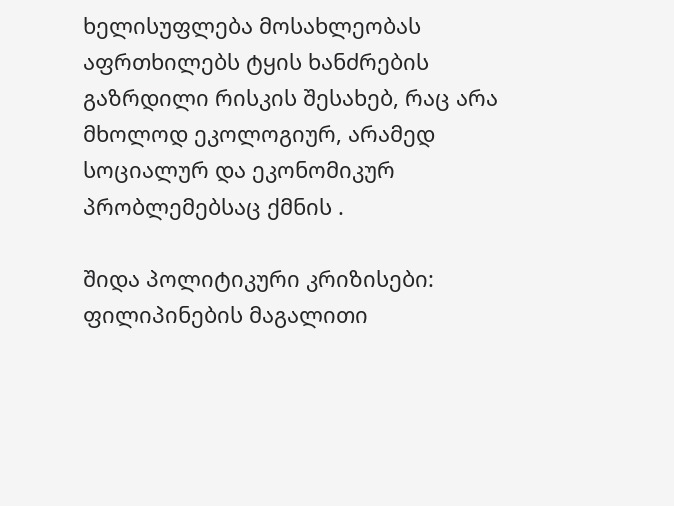ხელისუფლება მოსახლეობას აფრთხილებს ტყის ხანძრების გაზრდილი რისკის შესახებ, რაც არა მხოლოდ ეკოლოგიურ, არამედ სოციალურ და ეკონომიკურ პრობლემებსაც ქმნის .

შიდა პოლიტიკური კრიზისები: ფილიპინების მაგალითი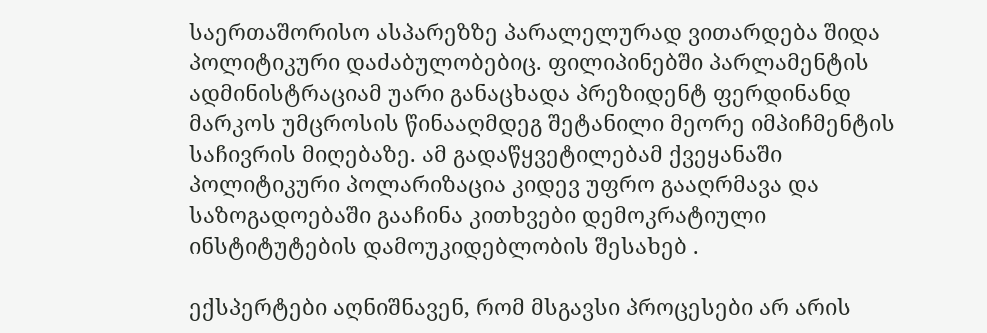საერთაშორისო ასპარეზზე პარალელურად ვითარდება შიდა პოლიტიკური დაძაბულობებიც. ფილიპინებში პარლამენტის ადმინისტრაციამ უარი განაცხადა პრეზიდენტ ფერდინანდ მარკოს უმცროსის წინააღმდეგ შეტანილი მეორე იმპიჩმენტის საჩივრის მიღებაზე. ამ გადაწყვეტილებამ ქვეყანაში პოლიტიკური პოლარიზაცია კიდევ უფრო გააღრმავა და საზოგადოებაში გააჩინა კითხვები დემოკრატიული ინსტიტუტების დამოუკიდებლობის შესახებ .

ექსპერტები აღნიშნავენ, რომ მსგავსი პროცესები არ არის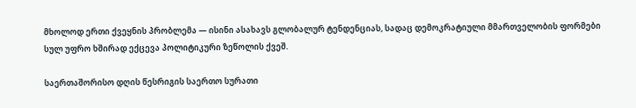მხოლოდ ერთი ქვეყნის პრობლემა — ისინი ასახავს გლობალურ ტენდენციას, სადაც დემოკრატიული მმართველობის ფორმები სულ უფრო ხშირად ექცევა პოლიტიკური ზეწოლის ქვეშ.

საერთაშორისო დღის წესრიგის საერთო სურათი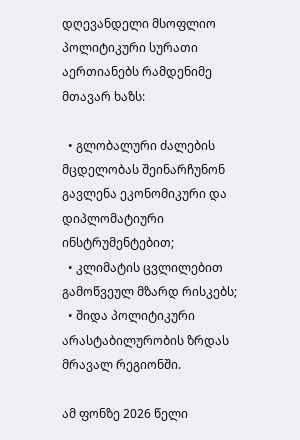დღევანდელი მსოფლიო პოლიტიკური სურათი აერთიანებს რამდენიმე მთავარ ხაზს:

  • გლობალური ძალების მცდელობას შეინარჩუნონ გავლენა ეკონომიკური და დიპლომატიური ინსტრუმენტებით;
  • კლიმატის ცვლილებით გამოწვეულ მზარდ რისკებს;
  • შიდა პოლიტიკური არასტაბილურობის ზრდას მრავალ რეგიონში.

ამ ფონზე 2026 წელი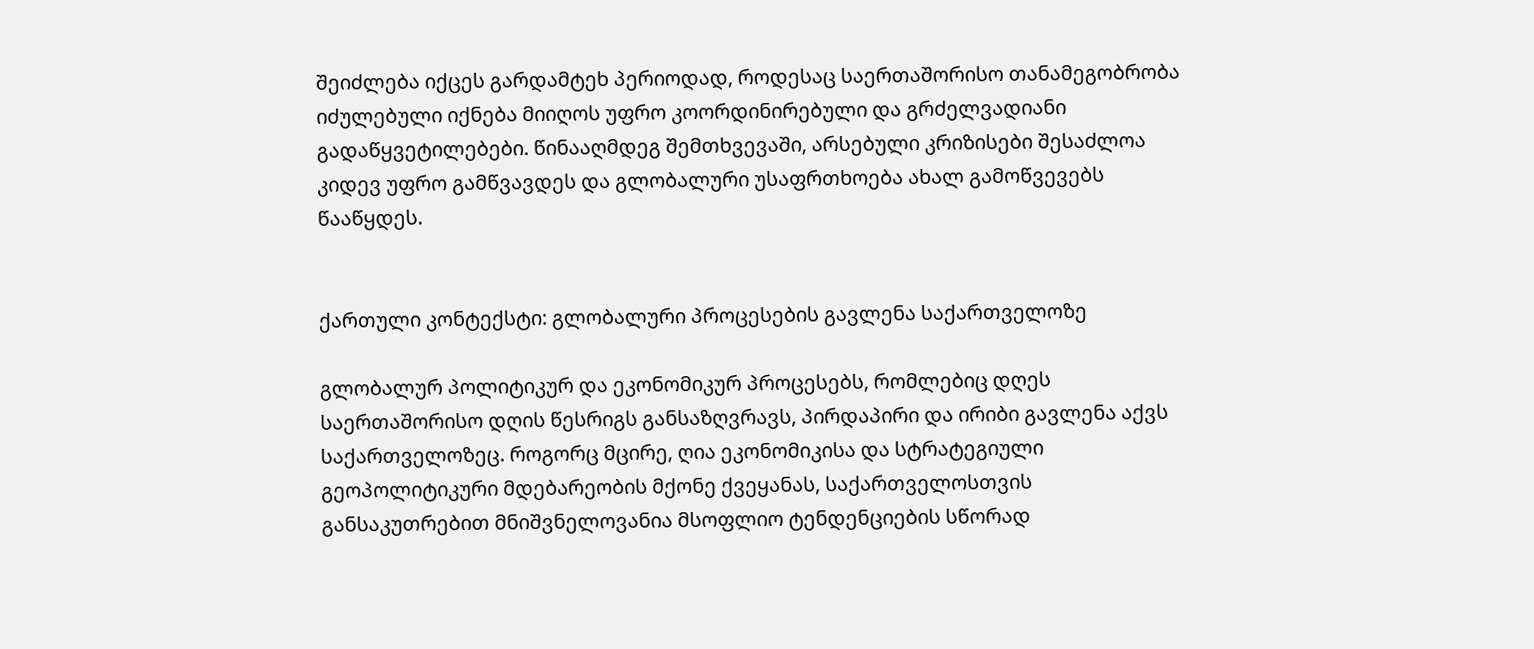შეიძლება იქცეს გარდამტეხ პერიოდად, როდესაც საერთაშორისო თანამეგობრობა იძულებული იქნება მიიღოს უფრო კოორდინირებული და გრძელვადიანი გადაწყვეტილებები. წინააღმდეგ შემთხვევაში, არსებული კრიზისები შესაძლოა კიდევ უფრო გამწვავდეს და გლობალური უსაფრთხოება ახალ გამოწვევებს წააწყდეს.


ქართული კონტექსტი: გლობალური პროცესების გავლენა საქართველოზე

გლობალურ პოლიტიკურ და ეკონომიკურ პროცესებს, რომლებიც დღეს საერთაშორისო დღის წესრიგს განსაზღვრავს, პირდაპირი და ირიბი გავლენა აქვს საქართველოზეც. როგორც მცირე, ღია ეკონომიკისა და სტრატეგიული გეოპოლიტიკური მდებარეობის მქონე ქვეყანას, საქართველოსთვის განსაკუთრებით მნიშვნელოვანია მსოფლიო ტენდენციების სწორად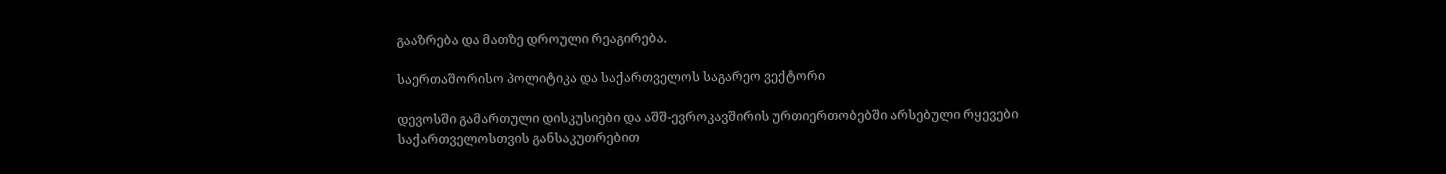გააზრება და მათზე დროული რეაგირება.

საერთაშორისო პოლიტიკა და საქართველოს საგარეო ვექტორი

დევოსში გამართული დისკუსიები და აშშ-ევროკავშირის ურთიერთობებში არსებული რყევები საქართველოსთვის განსაკუთრებით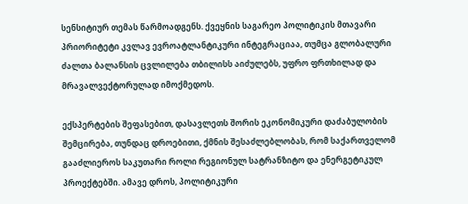სენსიტიურ თემას წარმოადგენს. ქვეყნის საგარეო პოლიტიკის მთავარი პრიორიტეტი კვლავ ევროატლანტიკური ინტეგრაციაა, თუმცა გლობალური ძალთა ბალანსის ცვლილება თბილისს აიძულებს, უფრო ფრთხილად და მრავალვექტორულად იმოქმედოს.

ექსპერტების შეფასებით, დასავლეთს შორის ეკონომიკური დაძაბულობის შემცირება, თუნდაც დროებითი, ქმნის შესაძლებლობას, რომ საქართველომ გააძლიეროს საკუთარი როლი რეგიონულ სატრანზიტო და ენერგეტიკულ პროექტებში. ამავე დროს, პოლიტიკური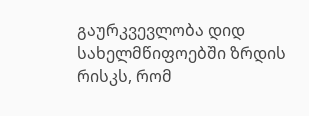გაურკვევლობა დიდ სახელმწიფოებში ზრდის რისკს, რომ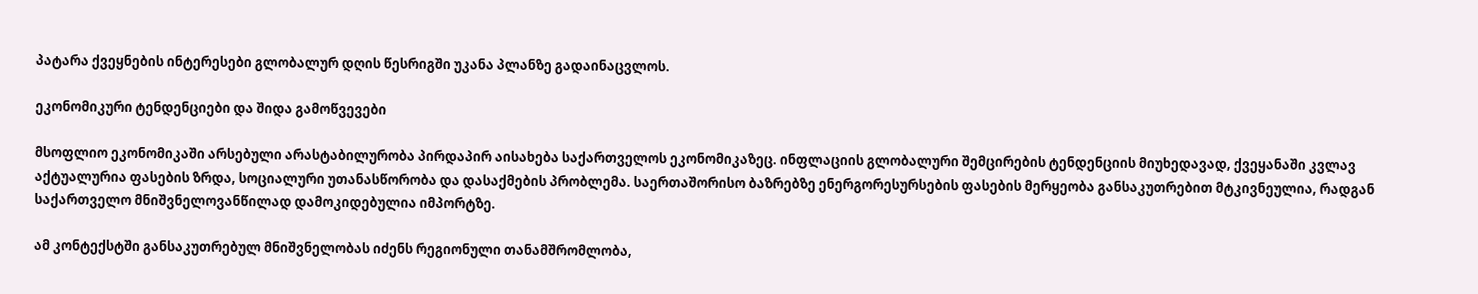პატარა ქვეყნების ინტერესები გლობალურ დღის წესრიგში უკანა პლანზე გადაინაცვლოს.

ეკონომიკური ტენდენციები და შიდა გამოწვევები

მსოფლიო ეკონომიკაში არსებული არასტაბილურობა პირდაპირ აისახება საქართველოს ეკონომიკაზეც. ინფლაციის გლობალური შემცირების ტენდენციის მიუხედავად, ქვეყანაში კვლავ აქტუალურია ფასების ზრდა, სოციალური უთანასწორობა და დასაქმების პრობლემა. საერთაშორისო ბაზრებზე ენერგორესურსების ფასების მერყეობა განსაკუთრებით მტკივნეულია, რადგან საქართველო მნიშვნელოვანწილად დამოკიდებულია იმპორტზე.

ამ კონტექსტში განსაკუთრებულ მნიშვნელობას იძენს რეგიონული თანამშრომლობა,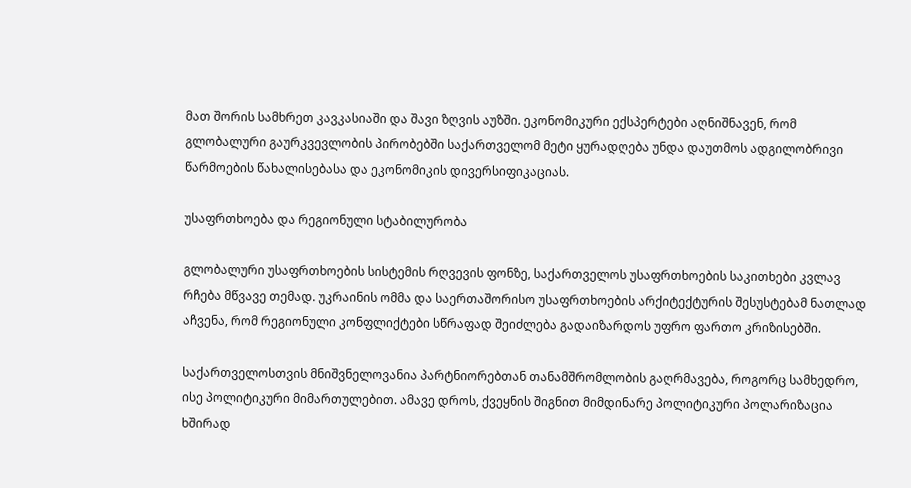მათ შორის სამხრეთ კავკასიაში და შავი ზღვის აუზში. ეკონომიკური ექსპერტები აღნიშნავენ, რომ გლობალური გაურკვევლობის პირობებში საქართველომ მეტი ყურადღება უნდა დაუთმოს ადგილობრივი წარმოების წახალისებასა და ეკონომიკის დივერსიფიკაციას.

უსაფრთხოება და რეგიონული სტაბილურობა

გლობალური უსაფრთხოების სისტემის რღვევის ფონზე, საქართველოს უსაფრთხოების საკითხები კვლავ რჩება მწვავე თემად. უკრაინის ომმა და საერთაშორისო უსაფრთხოების არქიტექტურის შესუსტებამ ნათლად აჩვენა, რომ რეგიონული კონფლიქტები სწრაფად შეიძლება გადაიზარდოს უფრო ფართო კრიზისებში.

საქართველოსთვის მნიშვნელოვანია პარტნიორებთან თანამშრომლობის გაღრმავება, როგორც სამხედრო, ისე პოლიტიკური მიმართულებით. ამავე დროს, ქვეყნის შიგნით მიმდინარე პოლიტიკური პოლარიზაცია ხშირად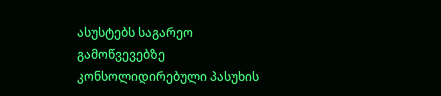ასუსტებს საგარეო გამოწვევებზე კონსოლიდირებული პასუხის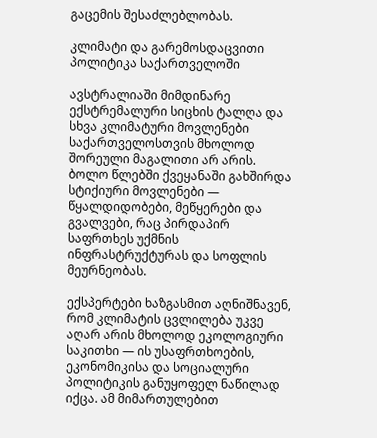გაცემის შესაძლებლობას.

კლიმატი და გარემოსდაცვითი პოლიტიკა საქართველოში

ავსტრალიაში მიმდინარე ექსტრემალური სიცხის ტალღა და სხვა კლიმატური მოვლენები საქართველოსთვის მხოლოდ შორეული მაგალითი არ არის. ბოლო წლებში ქვეყანაში გახშირდა სტიქიური მოვლენები — წყალდიდობები, მეწყერები და გვალვები, რაც პირდაპირ საფრთხეს უქმნის ინფრასტრუქტურას და სოფლის მეურნეობას.

ექსპერტები ხაზგასმით აღნიშნავენ, რომ კლიმატის ცვლილება უკვე აღარ არის მხოლოდ ეკოლოგიური საკითხი — ის უსაფრთხოების, ეკონომიკისა და სოციალური პოლიტიკის განუყოფელ ნაწილად იქცა. ამ მიმართულებით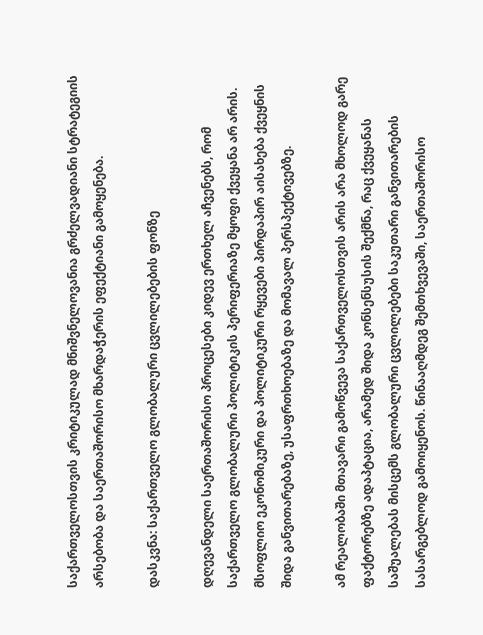საქართველოსთვის კრიტიკულად მნიშვნელოვანია გრძელვადიანი სტრატეგიის არსებობა და საერთაშორისო მხარდაჭერის ეფექტიანი გამოყენება.

დასკვნა: საქართველო გლობალური ცვლილებების ფონზე

დღევანდელი საერთაშორისო პროცესები კიდევ ერთხელ აჩვენებს, რომ საქართველო გლობალური პოლიტიკის პერიფერიაზე მყოფი ქვეყანა არ არის. მსოფლიო ეკონომიკური და პოლიტიკური რყევები პირდაპირ აისახება ქვეყნის შიდა განვითარებაზე, უსაფრთხოებაზე და მომავალ პერსპექტივებზე.

ამ რეალობაში მთავარი გამოწვევა საქართველოსთვის არის არა მხოლოდ გარე ფაქტორებზე ადაპტაცია, არამედ შიდა კონსენსუსის შექმნა, რაც ქვეყანას საშუალებას მისცემს გლობალური ცვლილებები საკუთარი განვითარების სასარგებლოდ გამოიყენოს. წინააღმდეგ შემთხვევაში, საერთაშორისო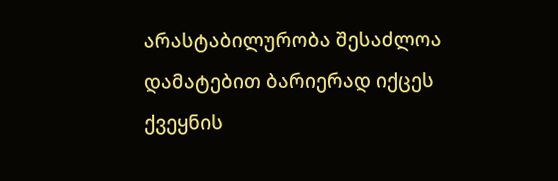არასტაბილურობა შესაძლოა დამატებით ბარიერად იქცეს ქვეყნის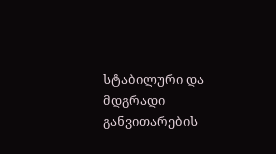სტაბილური და მდგრადი განვითარების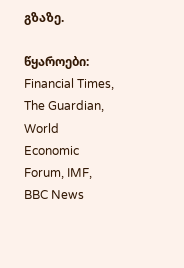გზაზე.

წყაროები: Financial Times, The Guardian, World Economic Forum, IMF, BBC News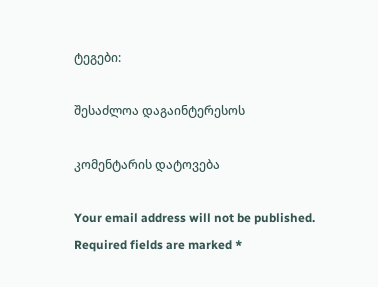ტეგები:

შესაძლოა დაგაინტერესოს

კომენტარის დატოვება

Your email address will not be published. Required fields are marked *